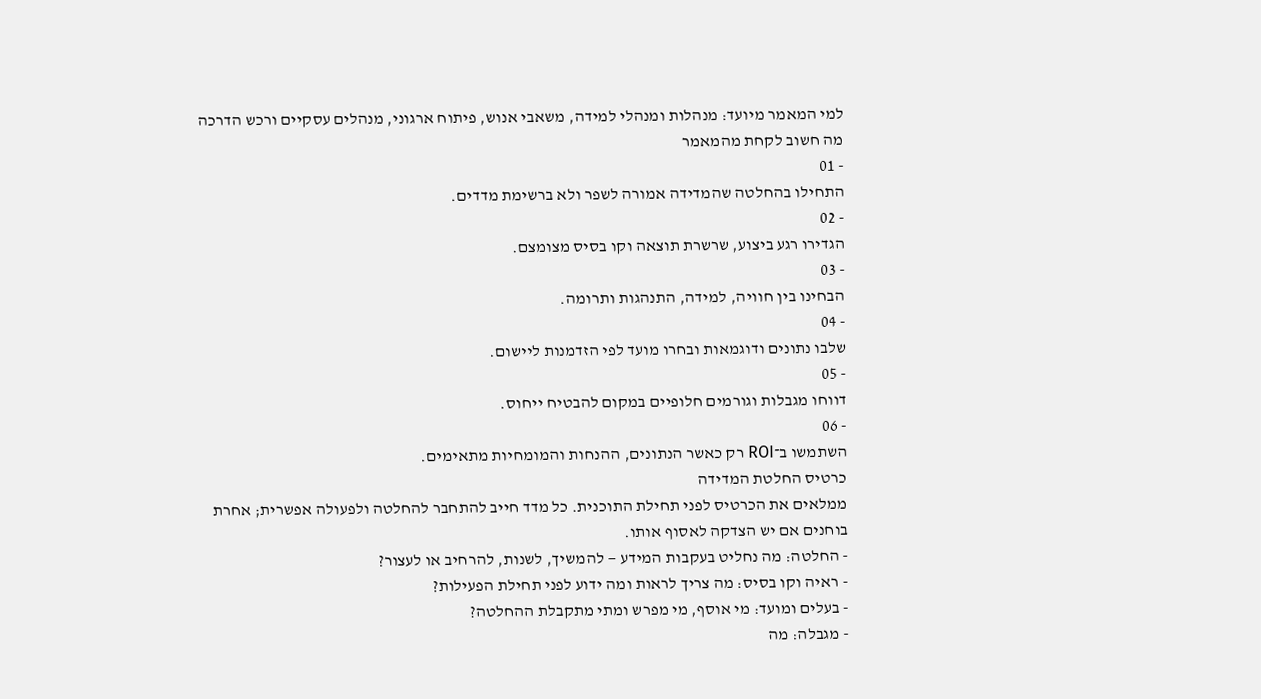למי המאמר מיועד: מנהלות ומנהלי למידה, משאבי אנוש, פיתוח ארגוני, מנהלים עסקיים ורכש הדרכה
מה חשוב לקחת מהמאמר
- 01
התחילו בהחלטה שהמדידה אמורה לשפר ולא ברשימת מדדים.
- 02
הגדירו רגע ביצוע, שרשרת תוצאה וקו בסיס מצומצם.
- 03
הבחינו בין חוויה, למידה, התנהגות ותרומה.
- 04
שלבו נתונים ודוגמאות ובחרו מועד לפי הזדמנות ליישום.
- 05
דווחו מגבלות וגורמים חלופיים במקום להבטיח ייחוס.
- 06
השתמשו ב־ROI רק כאשר הנתונים, ההנחות והמומחיות מתאימים.
כרטיס החלטת המדידה
ממלאים את הכרטיס לפני תחילת התוכנית. כל מדד חייב להתחבר להחלטה ולפעולה אפשרית; אחרת בוחנים אם יש הצדקה לאסוף אותו.
- החלטה: מה נחליט בעקבות המידע — להמשיך, לשנות, להרחיב או לעצור?
- ראיה וקו בסיס: מה צריך לראות ומה ידוע לפני תחילת הפעילות?
- בעלים ומועד: מי אוסף, מי מפרש ומתי מתקבלת ההחלטה?
- מגבלה: מה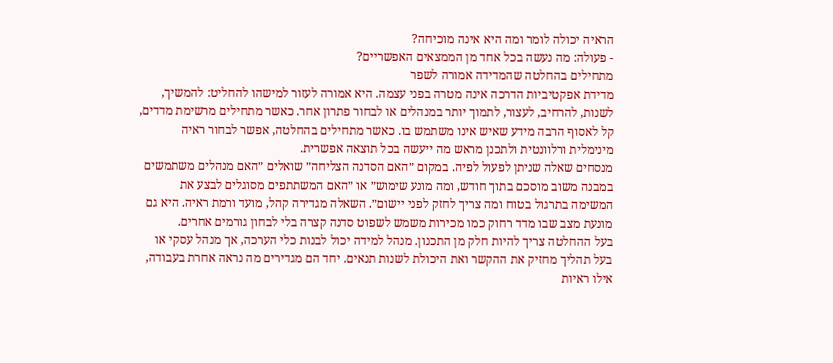הראיה יכולה לומר ומה היא אינה מוכיחה?
- פעולה: מה נעשה בכל אחד מן הממצאים האפשריים?
מתחילים בהחלטה שהמדידה אמורה לשפר
מדידת אפקטיביות הדרכה אינה מטרה בפני עצמה. היא אמורה לעזור למישהו להחליט: להמשיך, לשנות, להרחיב, לעצור, לתמוך יותר במנהלים או לבחור פתרון אחר. כאשר מתחילים מרשימת מדדים, קל לאסוף הרבה מידע שאיש אינו משתמש בו. כאשר מתחילים בהחלטה, אפשר לבחור ראיה מינימלית ורלוונטית ולתכנן מראש מה ייעשה בכל תוצאה אפשרית.
מנסחים שאלה שניתן לפעול לפיה. במקום ״האם הסדנה הצליחה״ שואלים ״האם מנהלים משתמשים במבנה משוב מוסכם בתוך חודש, ומה מונע שימוש״ או ״האם המשתתפים מסוגלים לבצע את המשימה בתרגול בטוח ומה צריך לחזק לפני יישום״. השאלה מגדירה קהל, מועד ורמת ראיה. היא גם מונעת מצב שבו מדד רחוק כמו מכירות משמש לשפוט סדנה קצרה בלי לבחון גורמים אחרים.
בעל ההחלטה צריך להיות חלק מן התכנון. מנהל למידה יכול לבנות כלי הערכה, אך מנהל עסקי או בעל תהליך מחזיק את ההקשר ואת היכולת לשנות תנאים. יחד הם מגדירים מה נראה אחרת בעבודה, אילו ראיות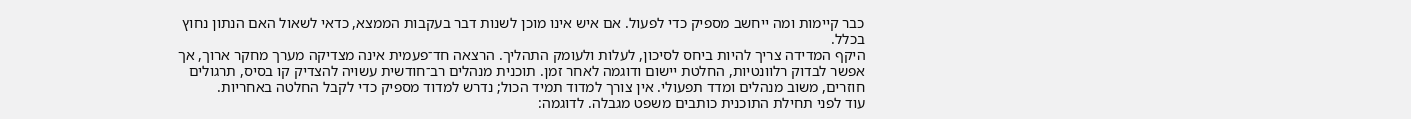כבר קיימות ומה ייחשב מספיק כדי לפעול. אם איש אינו מוכן לשנות דבר בעקבות הממצא, כדאי לשאול האם הנתון נחוץ בכלל.
היקף המדידה צריך להיות ביחס לסיכון, לעלות ולעומק התהליך. הרצאה חד־פעמית אינה מצדיקה מערך מחקר ארוך, אך אפשר לבדוק רלוונטיות, החלטת יישום ודוגמה לאחר זמן. תוכנית מנהלים רב־חודשית עשויה להצדיק קו בסיס, תרגולים חוזרים, משוב מנהלים ומדד תפעולי. אין צורך למדוד תמיד הכול; נדרש למדוד מספיק כדי לקבל החלטה באחריות.
עוד לפני תחילת התוכנית כותבים משפט מגבלה. לדוגמה: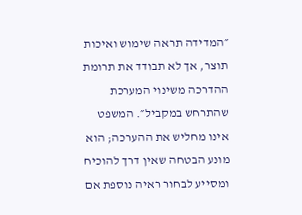״המדידה תראה שימוש ואיכות תוצר, אך לא תבודד את תרומת ההדרכה משינוי המערכת שהתרחש במקביל״. המשפט אינו מחליש את ההערכה; הוא מונע הבטחה שאין דרך להוכיח ומסייע לבחור ראיה נוספת אם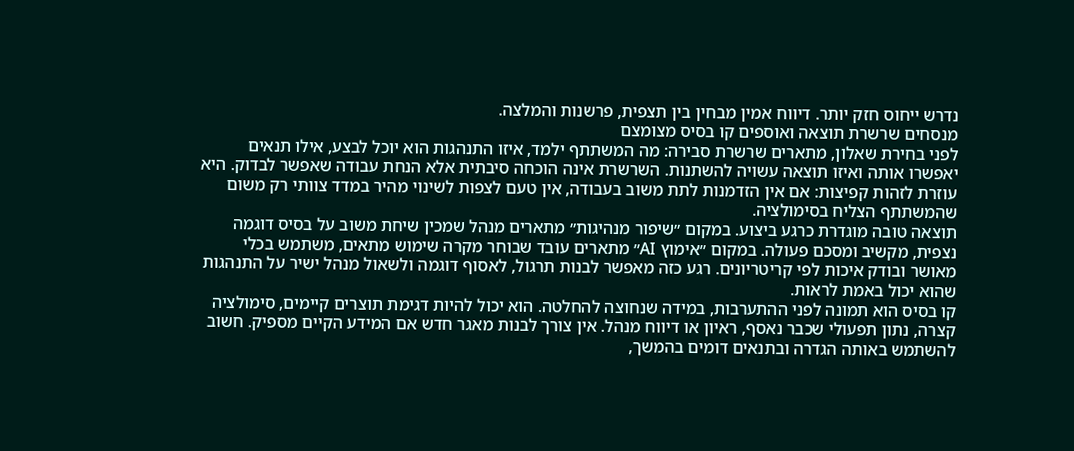נדרש ייחוס חזק יותר. דיווח אמין מבחין בין תצפית, פרשנות והמלצה.
מנסחים שרשרת תוצאה ואוספים קו בסיס מצומצם
לפני בחירת שאלון, מתארים שרשרת סבירה: מה המשתתף ילמד, איזו התנהגות הוא יוכל לבצע, אילו תנאים יאפשרו אותה ואיזו תוצאה עשויה להשתנות. השרשרת אינה הוכחה סיבתית אלא הנחת עבודה שאפשר לבדוק. היא עוזרת לזהות קפיצות: אם אין הזדמנות לתת משוב בעבודה, אין טעם לצפות לשינוי מהיר במדד צוותי רק משום שהמשתתף הצליח בסימולציה.
תוצאה טובה מוגדרת כרגע ביצוע. במקום ״שיפור מנהיגות״ מתארים מנהל שמכין שיחת משוב על בסיס דוגמה נצפית, מקשיב ומסכם פעולה. במקום ״אימוץ AI״ מתארים עובד שבוחר מקרה שימוש מתאים, משתמש בכלי מאושר ובודק איכות לפי קריטריונים. רגע כזה מאפשר לבנות תרגול, לאסוף דוגמה ולשאול מנהל ישיר על התנהגות שהוא יכול באמת לראות.
קו בסיס הוא תמונה לפני ההתערבות, במידה שנחוצה להחלטה. הוא יכול להיות דגימת תוצרים קיימים, סימולציה קצרה, נתון תפעולי שכבר נאסף, ראיון או דיווח מנהל. אין צורך לבנות מאגר חדש אם המידע הקיים מספיק. חשוב להשתמש באותה הגדרה ובתנאים דומים בהמשך,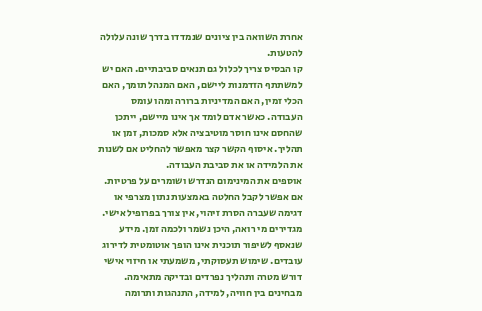אחרת השוואה בין ציונים שנמדדו בדרך שונה עלולה להטעות.
קו הבסיס צריך לכלול גם תנאים סביבתיים. האם יש למשתתף הזדמנות ליישם, האם המנהל תומך, האם הכלי זמין, האם המדיניות ברורה ומהו עומס העבודה. כאשר אדם לומד אך אינו מיישם, ייתכן שהחסם אינו חוסר מוטיבציה אלא סמכות, זמן או תהליך. איסוף הקשר קצר מאפשר להחליט אם לשנות את הלמידה או את סביבת העבודה.
אוספים את המינימום הנדרש ושומרים על פרטיות. אם אפשר לקבל החלטה באמצעות נתון מצרפי או דגימה שעברה הסרת זיהוי, אין צורך בפרופיל אישי. מגדירים מי רואה, היכן נשמר ולכמה זמן. מידע שנאסף לשיפור תוכנית אינו הופך אוטומטית לדירוג עובדים. שימוש תעסוקתי, משמעתי או חיזוי אישי דורש מטרה ותהליך נפרדים ובדיקה מתאימה.
מבחינים בין חוויה, למידה, התנהגות ותרומה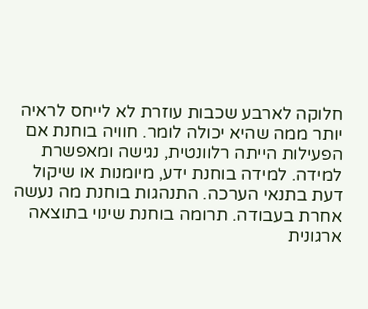חלוקה לארבע שכבות עוזרת לא לייחס לראיה יותר ממה שהיא יכולה לומר. חוויה בוחנת אם הפעילות הייתה רלוונטית, נגישה ומאפשרת למידה. למידה בוחנת ידע, מיומנות או שיקול דעת בתנאי הערכה. התנהגות בוחנת מה נעשה אחרת בעבודה. תרומה בוחנת שינוי בתוצאה ארגונית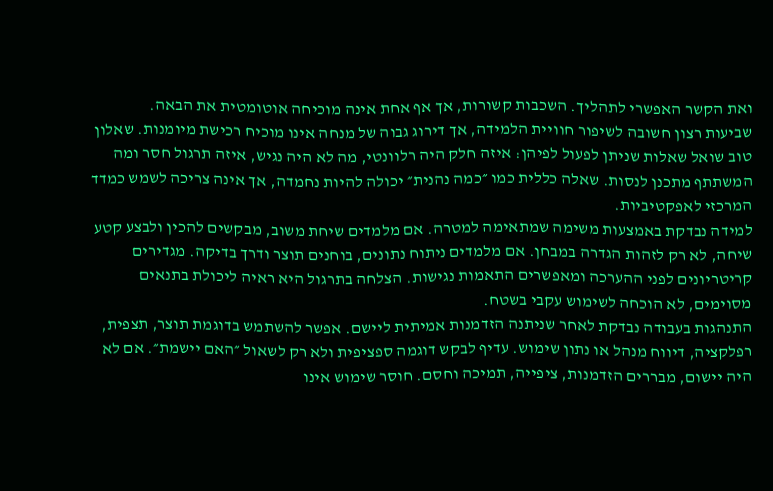ואת הקשר האפשרי לתהליך. השכבות קשורות, אך אף אחת אינה מוכיחה אוטומטית את הבאה.
שביעות רצון חשובה לשיפור חוויית הלמידה, אך דירוג גבוה של מנחה אינו מוכיח רכישת מיומנות. שאלון טוב שואל שאלות שניתן לפעול לפיהן: איזה חלק היה רלוונטי, מה לא היה נגיש, איזה תרגול חסר ומה המשתתף מתכנן לנסות. שאלה כללית כמו ״כמה נהנית״ יכולה להיות נחמדה, אך אינה צריכה לשמש כמדד המרכזי לאפקטיביות.
למידה נבדקת באמצעות משימה שמתאימה למטרה. אם מלמדים שיחת משוב, מבקשים להכין ולבצע קטע שיחה, לא רק לזהות הגדרה במבחן. אם מלמדים ניתוח נתונים, בוחנים תוצר ודרך בדיקה. מגדירים קריטריונים לפני ההערכה ומאפשרים התאמות נגישות. הצלחה בתרגול היא ראיה ליכולת בתנאים מסוימים, לא הוכחה לשימוש עקבי בשטח.
התנהגות בעבודה נבדקת לאחר שניתנה הזדמנות אמיתית ליישם. אפשר להשתמש בדוגמת תוצר, תצפית, רפלקציה, דיווח מנהל או נתון שימוש. עדיף לבקש דוגמה ספציפית ולא רק לשאול ״האם יישמת״. אם לא היה יישום, מבררים הזדמנות, ציפייה, תמיכה וחסם. חוסר שימוש אינו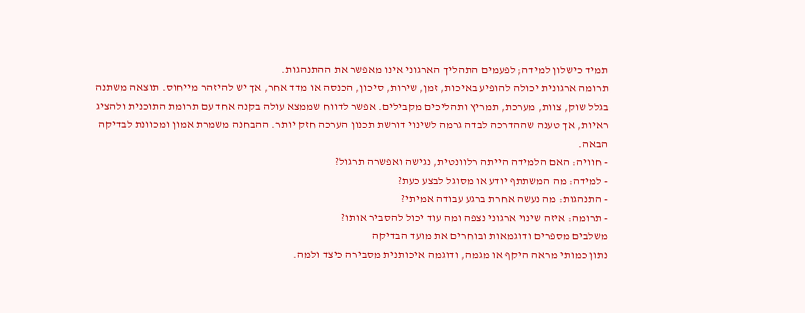תמיד כישלון למידה; לפעמים התהליך הארגוני אינו מאפשר את ההתנהגות.
תרומה ארגונית יכולה להופיע באיכות, זמן, שירות, סיכון, הכנסה או מדד אחר, אך יש להיזהר מייחוס. תוצאה משתנה בגלל שוק, צוות, מערכת, תמריץ ותהליכים מקבילים. אפשר לדווח שממצא עולה בקנה אחד עם תרומת התוכנית ולהציג ראיות, אך טענה שההדרכה לבדה גרמה לשינוי דורשת תכנון הערכה חזק יותר. ההבחנה משמרת אמון ומכוונת לבדיקה הבאה.
- חוויה: האם הלמידה הייתה רלוונטית, נגישה ואפשרה תרגול?
- למידה: מה המשתתף יודע או מסוגל לבצע כעת?
- התנהגות: מה נעשה אחרת ברגע עבודה אמיתי?
- תרומה: איזה שינוי ארגוני נצפה ומה עוד יכול להסביר אותו?
משלבים מספרים ודוגמאות ובוחרים את מועד הבדיקה
נתון כמותי מראה היקף או מגמה, ודוגמה איכותנית מסבירה כיצד ולמה.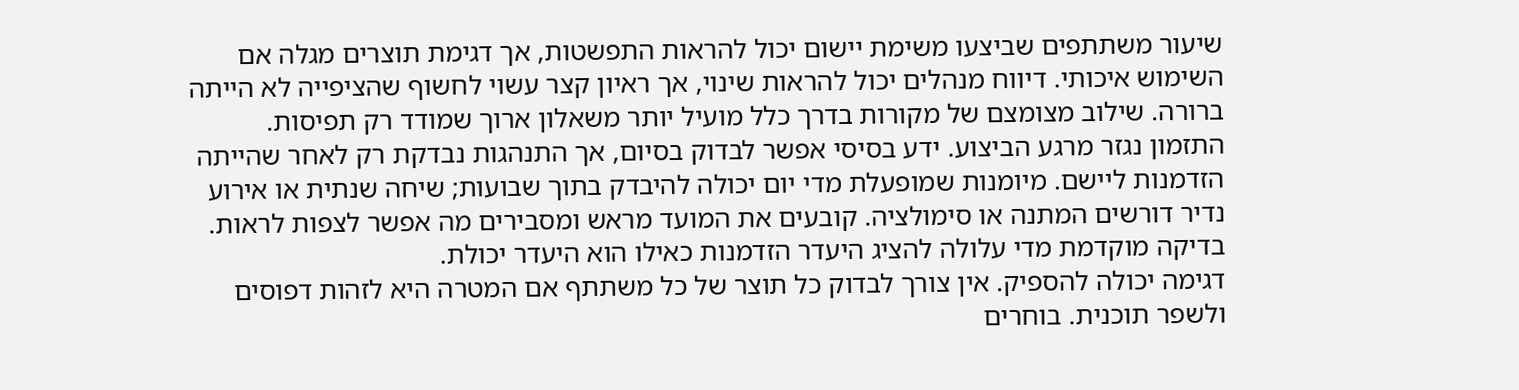שיעור משתתפים שביצעו משימת יישום יכול להראות התפשטות, אך דגימת תוצרים מגלה אם השימוש איכותי. דיווח מנהלים יכול להראות שינוי, אך ראיון קצר עשוי לחשוף שהציפייה לא הייתה ברורה. שילוב מצומצם של מקורות בדרך כלל מועיל יותר משאלון ארוך שמודד רק תפיסות.
התזמון נגזר מרגע הביצוע. ידע בסיסי אפשר לבדוק בסיום, אך התנהגות נבדקת רק לאחר שהייתה הזדמנות ליישם. מיומנות שמופעלת מדי יום יכולה להיבדק בתוך שבועות; שיחה שנתית או אירוע נדיר דורשים המתנה או סימולציה. קובעים את המועד מראש ומסבירים מה אפשר לצפות לראות. בדיקה מוקדמת מדי עלולה להציג היעדר הזדמנות כאילו הוא היעדר יכולת.
דגימה יכולה להספיק. אין צורך לבדוק כל תוצר של כל משתתף אם המטרה היא לזהות דפוסים ולשפר תוכנית. בוחרים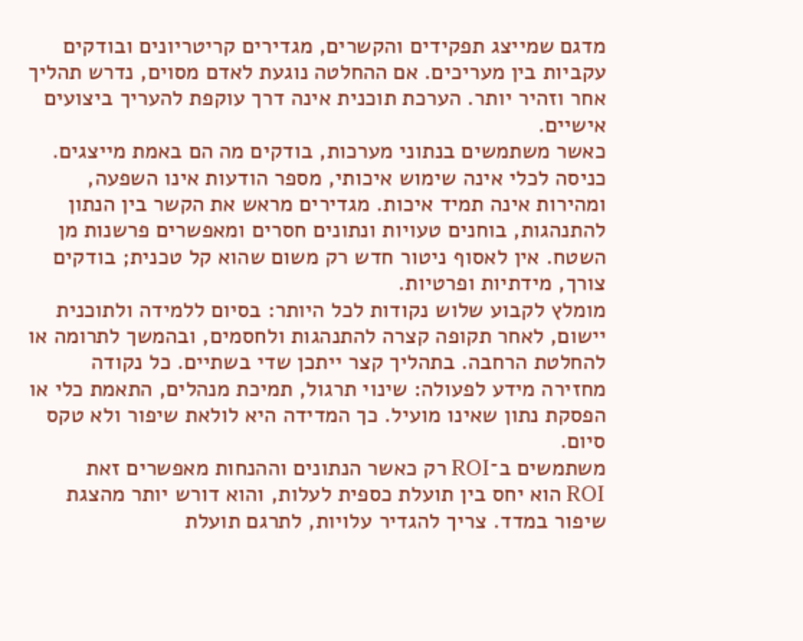מדגם שמייצג תפקידים והקשרים, מגדירים קריטריונים ובודקים עקביות בין מעריכים. אם ההחלטה נוגעת לאדם מסוים, נדרש תהליך אחר וזהיר יותר. הערכת תוכנית אינה דרך עוקפת להעריך ביצועים אישיים.
כאשר משתמשים בנתוני מערכות, בודקים מה הם באמת מייצגים. כניסה לכלי אינה שימוש איכותי, מספר הודעות אינו השפעה, ומהירות אינה תמיד איכות. מגדירים מראש את הקשר בין הנתון להתנהגות, בוחנים טעויות ונתונים חסרים ומאפשרים פרשנות מן השטח. אין לאסוף ניטור חדש רק משום שהוא קל טכנית; בודקים צורך, מידתיות ופרטיות.
מומלץ לקבוע שלוש נקודות לכל היותר: בסיום ללמידה ולתוכנית יישום, לאחר תקופה קצרה להתנהגות ולחסמים, ובהמשך לתרומה או להחלטת הרחבה. בתהליך קצר ייתכן שדי בשתיים. כל נקודה מחזירה מידע לפעולה: שינוי תרגול, תמיכת מנהלים, התאמת כלי או הפסקת נתון שאינו מועיל. כך המדידה היא לולאת שיפור ולא טקס סיום.
משתמשים ב־ROI רק כאשר הנתונים וההנחות מאפשרים זאת
ROI הוא יחס בין תועלת כספית לעלות, והוא דורש יותר מהצגת שיפור במדד. צריך להגדיר עלויות, לתרגם תועלת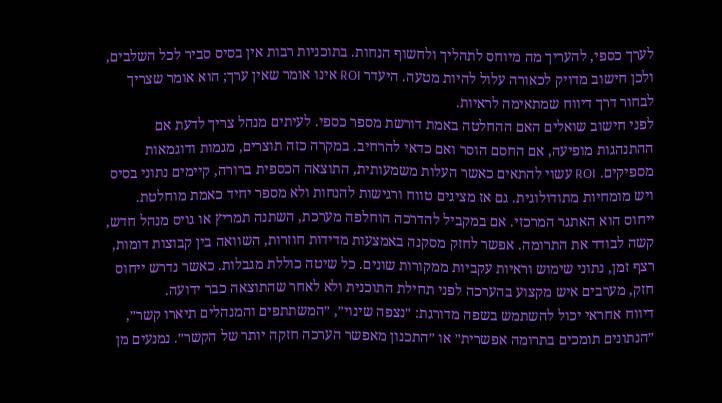לערך כספי, להעריך מה מיוחס לתהליך ולחשוף הנחות. בתוכניות רבות אין בסיס סביר לכל השלבים, ולכן חישוב מדויק לכאורה עלול להיות מטעה. היעדר ROI אינו אומר שאין ערך; הוא אומר שצריך לבחור דרך דיווח שמתאימה לראיות.
לפני חישוב שואלים האם ההחלטה באמת דורשת מספר כספי. לעיתים מנהל צריך לדעת אם ההתנהגות מופיעה, אם החסם הוסר ואם כדאי להרחיב. במקרה כזה תוצרים, מגמות ודוגמאות מספיקים. ROI עשוי להתאים כאשר העלות משמעותית, התוצאה הכספית ברורה, קיימים נתוני בסיס ויש מומחיות מתודולוגית. גם אז מציגים טווח ורגישות להנחות ולא מספר יחיד כאמת מוחלטת.
ייחוס הוא האתגר המרכזי. אם במקביל להדרכה הוחלפה מערכת, השתנה תמריץ או גויס מנהל חדש, קשה לבודד את התרומה. אפשר לחזק מסקנה באמצעות מדידות חוזרות, השוואה בין קבוצות דומות, רצף זמן, נתוני שימוש וראיות עקביות ממקורות שונים. כל שיטה כוללת מגבלות. כאשר נדרש ייחוס חזק, מערבים איש מקצוע בהערכה לפני תחילת התוכנית ולא לאחר שהתוצאה כבר ידועה.
דיווח אחראי יכול להשתמש בשפה מדורגת: ״נצפה שינוי״, ״המשתתפים והמנהלים תיארו קשר״, ״הנתונים תומכים בתרומה אפשרית״ או ״התכנון מאפשר הערכה חזקה יותר של הקשר״. נמנעים מן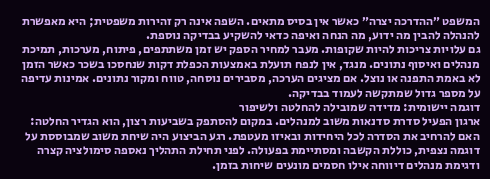המשפט ״ההדרכה יצרה״ כאשר אין בסיס מתאים. השפה אינה רק זהירות משפטית; היא מאפשרת להנהלה להבין מה ידוע, מה הנחה ואיפה כדאי להשקיע בבדיקה נוספת.
גם עלויות צריכות להיות שקופות. מעבר למחיר הספק יש זמן משתתפים, פיתוח, מערכות, תמיכת מנהלים ואיסוף נתונים. מנגד, אין לנפח תועלת באמצעות הכפלת דקות שנחסכו בשכר כאשר הזמן לא באמת התפנה או נוצל. אם מציגים הערכה, מסבירים נוסחה, טווח ומקור נתונים. אמינות עדיפה על מספר גדול שמתקשה לעמוד בבדיקה.
דוגמה יישומית: מדידה שמובילה להחלטה ולשיפור
ארגון הפעיל סדרת סדנאות משוב למנהלים. במקום להסתפק בשביעות רצון, הוא הגדיר החלטה: האם להרחיב את הסדרה לכל היחידות ובאיזו מעטפת. רגע הביצוע היה שיחת משוב שמבוססת על דוגמה נצפית, כוללת הקשבה ומסתיימת בפעולה. לפני תחילת התהליך נאספה סימולציה קצרה ודגימת מנהלים דיווחה אילו חסמים מונעים שיחות בזמן.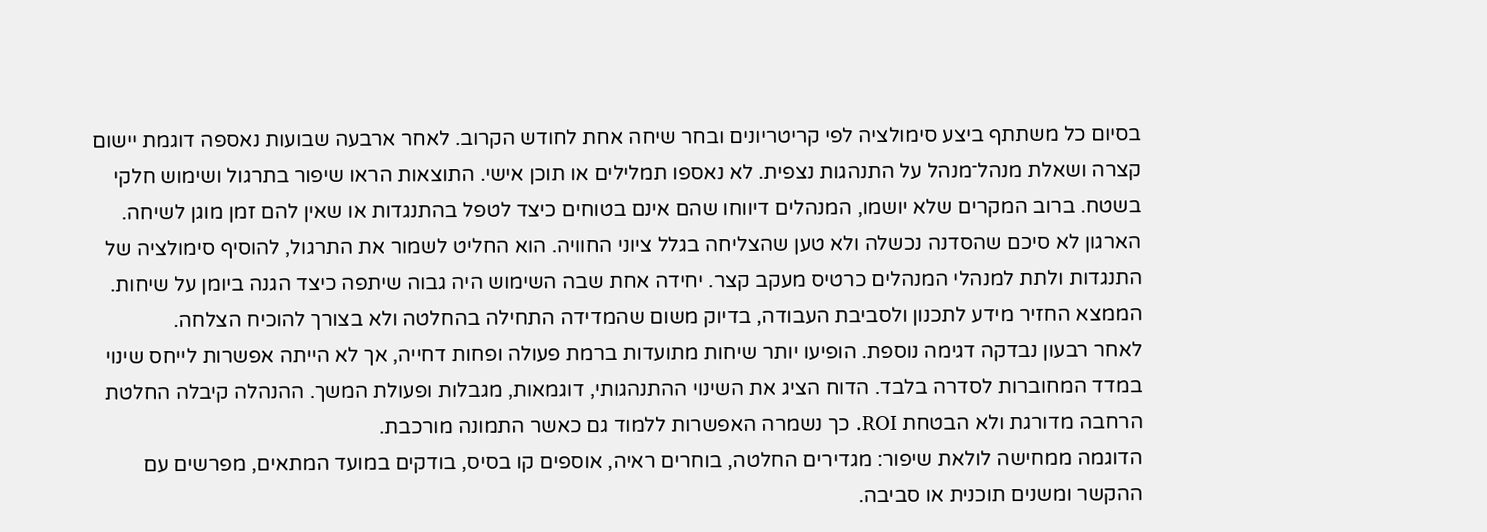בסיום כל משתתף ביצע סימולציה לפי קריטריונים ובחר שיחה אחת לחודש הקרוב. לאחר ארבעה שבועות נאספה דוגמת יישום קצרה ושאלת מנהל־מנהל על התנהגות נצפית. לא נאספו תמלילים או תוכן אישי. התוצאות הראו שיפור בתרגול ושימוש חלקי בשטח. ברוב המקרים שלא יושמו, המנהלים דיווחו שהם אינם בטוחים כיצד לטפל בהתנגדות או שאין להם זמן מוגן לשיחה.
הארגון לא סיכם שהסדנה נכשלה ולא טען שהצליחה בגלל ציוני החוויה. הוא החליט לשמור את התרגול, להוסיף סימולציה של התנגדות ולתת למנהלי המנהלים כרטיס מעקב קצר. יחידה אחת שבה השימוש היה גבוה שיתפה כיצד הגנה ביומן על שיחות. הממצא החזיר מידע לתכנון ולסביבת העבודה, בדיוק משום שהמדידה התחילה בהחלטה ולא בצורך להוכיח הצלחה.
לאחר רבעון נבדקה דגימה נוספת. הופיעו יותר שיחות מתועדות ברמת פעולה ופחות דחייה, אך לא הייתה אפשרות לייחס שינוי במדד המחוברות לסדרה בלבד. הדוח הציג את השינוי ההתנהגותי, דוגמאות, מגבלות ופעולת המשך. ההנהלה קיבלה החלטת הרחבה מדורגת ולא הבטחת ROI. כך נשמרה האפשרות ללמוד גם כאשר התמונה מורכבת.
הדוגמה ממחישה לולאת שיפור: מגדירים החלטה, בוחרים ראיה, אוספים קו בסיס, בודקים במועד המתאים, מפרשים עם ההקשר ומשנים תוכנית או סביבה.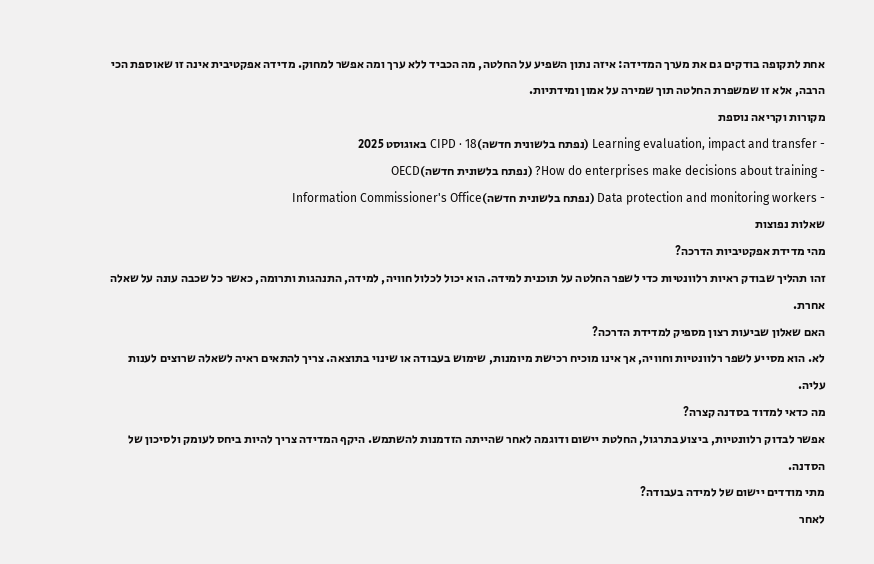אחת לתקופה בודקים גם את מערך המדידה: איזה נתון השפיע על החלטה, מה הכביד ללא ערך ומה אפשר למחוק. מדידה אפקטיבית אינה זו שאוספת הכי הרבה, אלא זו שמשפרת החלטה תוך שמירה על אמון ומידתיות.
מקורות וקריאה נוספת
- Learning evaluation, impact and transfer (נפתח בלשונית חדשה)CIPD · 18 באוגוסט 2025
- How do enterprises make decisions about training? (נפתח בלשונית חדשה)OECD
- Data protection and monitoring workers (נפתח בלשונית חדשה)Information Commissioner's Office
שאלות נפוצות
מהי מדידת אפקטיביות הדרכה?
זהו תהליך שבודק ראיות רלוונטיות כדי לשפר החלטה על תוכנית למידה. הוא יכול לכלול חוויה, למידה, התנהגות ותרומה, כאשר כל שכבה עונה על שאלה אחרת.
האם שאלון שביעות רצון מספיק למדידת הדרכה?
לא. הוא מסייע לשפר רלוונטיות וחוויה, אך אינו מוכיח רכישת מיומנות, שימוש בעבודה או שינוי בתוצאה. צריך להתאים ראיה לשאלה שרוצים לענות עליה.
מה כדאי למדוד בסדנה קצרה?
אפשר לבדוק רלוונטיות, ביצוע בתרגול, החלטת יישום ודוגמה לאחר שהייתה הזדמנות להשתמש. היקף המדידה צריך להיות ביחס לעומק ולסיכון של הסדנה.
מתי מודדים יישום של למידה בעבודה?
לאחר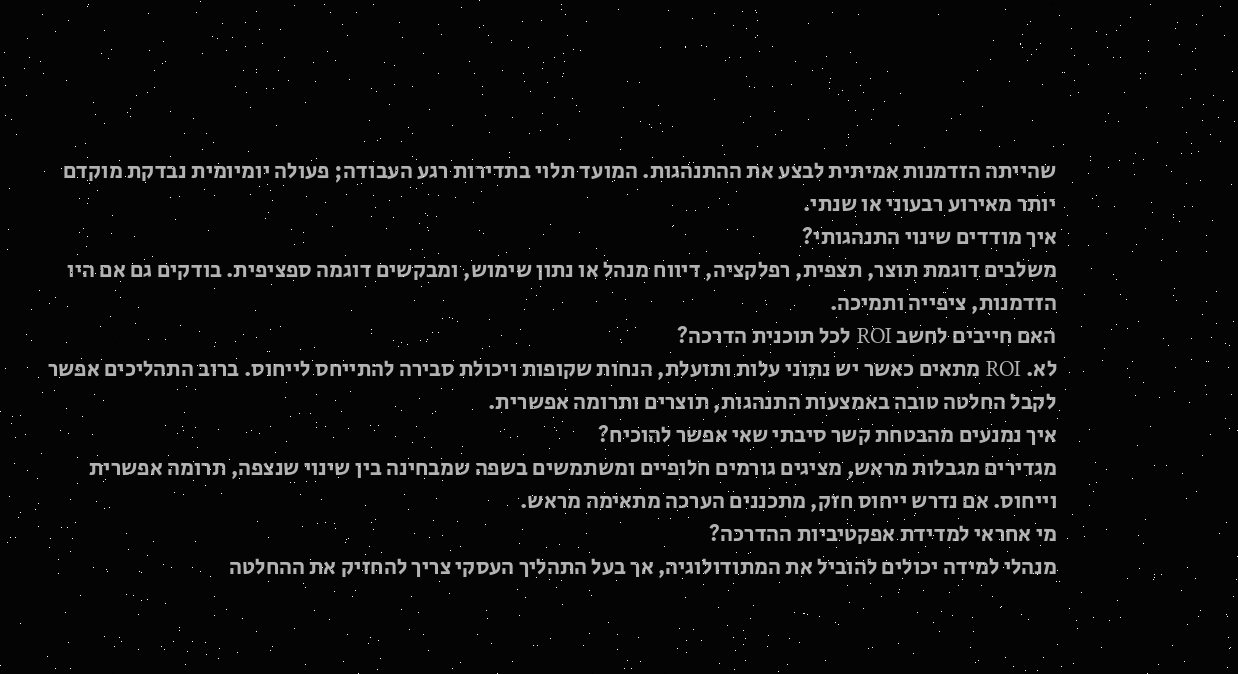שהייתה הזדמנות אמיתית לבצע את ההתנהגות. המועד תלוי בתדירות רגע העבודה; פעולה יומיומית נבדקת מוקדם יותר מאירוע רבעוני או שנתי.
איך מודדים שינוי התנהגותי?
משלבים דוגמת תוצר, תצפית, רפלקציה, דיווח מנהל או נתון שימוש, ומבקשים דוגמה ספציפית. בודקים גם אם היו הזדמנות, ציפייה ותמיכה.
האם חייבים לחשב ROI לכל תוכנית הדרכה?
לא. ROI מתאים כאשר יש נתוני עלות ותועלת, הנחות שקופות ויכולת סבירה להתייחס לייחוס. ברוב התהליכים אפשר לקבל החלטה טובה באמצעות התנהגות, תוצרים ותרומה אפשרית.
איך נמנעים מהבטחת קשר סיבתי שאי אפשר להוכיח?
מגדירים מגבלות מראש, מציגים גורמים חלופיים ומשתמשים בשפה שמבחינה בין שינוי שנצפה, תרומה אפשרית וייחוס. אם נדרש ייחוס חזק, מתכננים הערכה מתאימה מראש.
מי אחראי למדידת אפקטיביות ההדרכה?
מנהלי למידה יכולים להוביל את המתודולוגיה, אך בעל התהליך העסקי צריך להחזיק את ההחלטה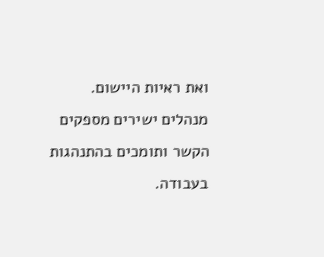ואת ראיות היישום. מנהלים ישירים מספקים הקשר ותומכים בהתנהגות בעבודה.